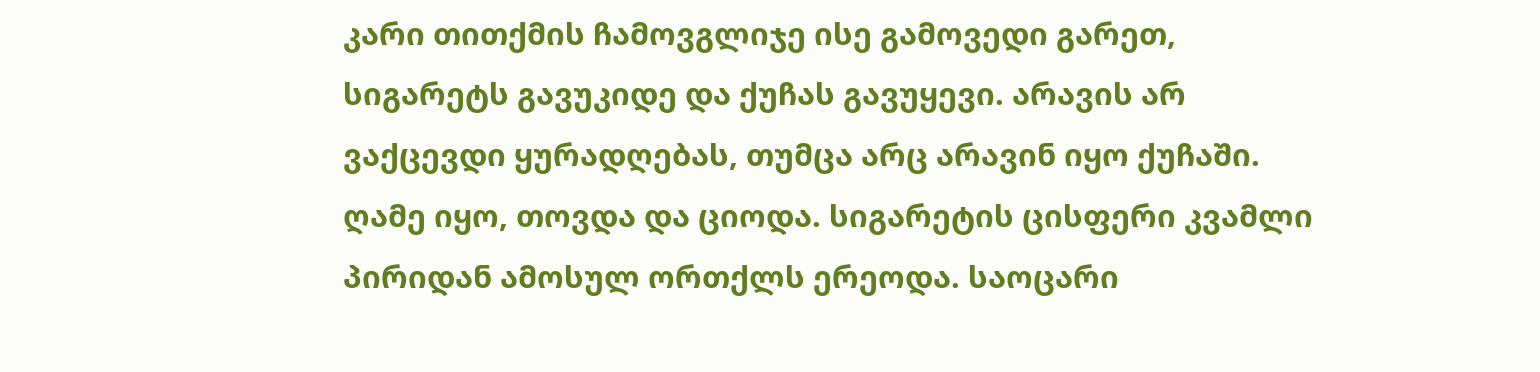კარი თითქმის ჩამოვგლიჯე ისე გამოვედი გარეთ, სიგარეტს გავუკიდე და ქუჩას გავუყევი. არავის არ ვაქცევდი ყურადღებას, თუმცა არც არავინ იყო ქუჩაში. ღამე იყო, თოვდა და ციოდა. სიგარეტის ცისფერი კვამლი პირიდან ამოსულ ორთქლს ერეოდა. საოცარი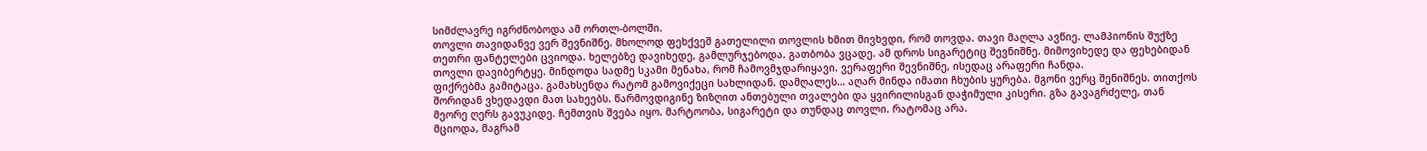სიმძლავრე იგრძნობოდა ამ ორთლ-ბოლში.
თოვლი თავიდანვე ვერ შევნიშნე. მხოლოდ ფეხქვეშ გათელილი თოვლის ხმით მივხვდი, რომ თოვდა. თავი მაღლა ავწიე. ლამპიონის შუქზე თეთრი ფანტელები ცვიოდა. ხელებზე დავიხედე, გამლურჯებოდა. გათბობა ვცადე. ამ დროს სიგარეტიც შევნიშნე. მიმოვიხედე და ფეხებიდან თოვლი დავიბერტყე. მინდოდა სადმე სკამი მენახა, რომ ჩამოვმჯდარიყავი. ვერაფერი შევნიშნე, ისედაც არაფერი ჩანდა.
ფიქრებმა გამიტაცა. გამახსენდა რატომ გამოვიქეცი სახლიდან. დამღალეს… აღარ მინდა იმათი ჩხუბის ყურება. მგონი ვერც შენიშნეს. თითქოს შორიდან ვხედავდი მათ სახეებს. წარმოვდიგინე ზიზღით ანთებული თვალები და ყვირილისგან დაჭიმული კისერი. გზა გავაგრძელე, თან მეორე ღერს გავუკიდე. ჩემთვის შვება იყო. მარტოობა, სიგარეტი და თუნდაც თოვლი. რატომაც არა.
მციოდა, მაგრამ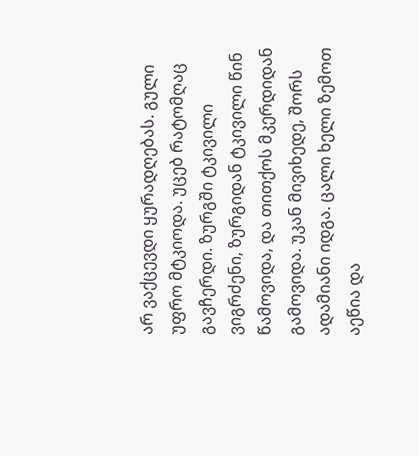არ ვაქცევდი ყურადღებას. გული უფრო მტკიოდა. უცებ რატომღაც გავჩერდი. ზურგში ტკივილი ვიგრძენი, ზურგიდან ტკივილი წინ წამოვიდა, და თითქოს მკერდიდან გამოვიდა. უკან მივიხედე, შორს ადამიანი იდგა. ცალი ხელი ზემოთ აეწია და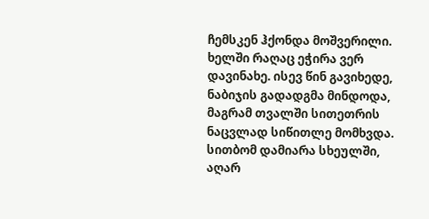ჩემსკენ ჰქონდა მოშვერილი. ხელში რაღაც ეჭირა ვერ დავინახე. ისევ წინ გავიხედე, ნაბიჯის გადადგმა მინდოდა, მაგრამ თვალში სითეთრის ნაცვლად სიწითლე მომხვდა. სითბომ დამიარა სხეულში, აღარ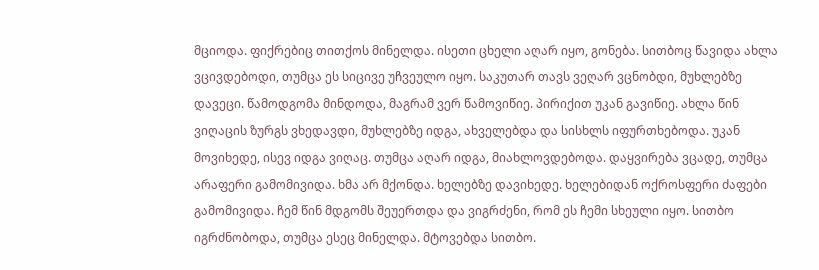მციოდა. ფიქრებიც თითქოს მინელდა. ისეთი ცხელი აღარ იყო, გონება. სითბოც წავიდა ახლა ვცივდებოდი, თუმცა ეს სიცივე უჩვეულო იყო. საკუთარ თავს ვეღარ ვცნობდი, მუხლებზე დავეცი. წამოდგომა მინდოდა, მაგრამ ვერ წამოვიწიე. პირიქით უკან გავიწიე. ახლა წინ ვიღაცის ზურგს ვხედავდი, მუხლებზე იდგა, ახველებდა და სისხლს იფურთხებოდა. უკან მოვიხედე, ისევ იდგა ვიღაც. თუმცა აღარ იდგა, მიახლოვდებოდა. დაყვირება ვცადე, თუმცა არაფერი გამომივიდა. ხმა არ მქონდა. ხელებზე დავიხედე. ხელებიდან ოქროსფერი ძაფები გამომივიდა. ჩემ წინ მდგომს შეუერთდა და ვიგრძენი, რომ ეს ჩემი სხეული იყო. სითბო იგრძნობოდა, თუმცა ესეც მინელდა. მტოვებდა სითბო.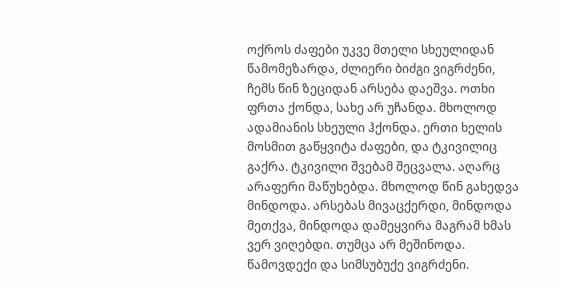ოქროს ძაფები უკვე მთელი სხეულიდან წამომეზარდა, ძლიერი ბიძგი ვიგრძენი, ჩემს წინ ზეციდან არსება დაეშვა. ოთხი ფრთა ქონდა, სახე არ უჩანდა. მხოლოდ ადამიანის სხეული ჰქონდა. ერთი ხელის მოსმით გაწყვიტა ძაფები, და ტკივილიც გაქრა. ტკივილი შვებამ შეცვალა. აღარც არაფერი მაწუხებდა. მხოლოდ წინ გახედვა მინდოდა. არსებას მივაცქერდი, მინდოდა მეთქვა, მინდოდა დამეყვირა მაგრამ ხმას ვერ ვიღებდი. თუმცა არ მეშინოდა. წამოვდექი და სიმსუბუქე ვიგრძენი.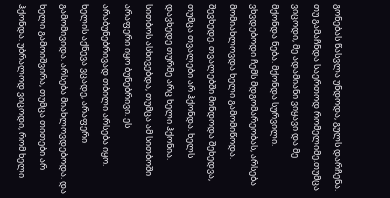გონებას წასვლა უნდოდა, გულს დარჩენა. თუ გამაჩნდა საერთოდ რომელიმე.თუმცა ვიცოდი, მე ადამიანი ვიყავი და მე მქონდა ნება. მქონდა სურვილი. ვხვდებოდი ჩემს მდგომარეობას, არსება მომიახლოვდა ხელი გამომიწოდა. შევხედე. თვალებში მინდოდა შეხედვა, თუმცა თვალები არ ჰქონდა. ხელს დავხედე თურმე არც ხელი ჰქონია. სითბოს ასხივებდა, თუმცა ამ სითბოში არაფერი იყო ბუნებრივი. ეს არაბუნებრივად თბილი არსება იყო. ხელის აქნევა ვცადე, არაფერი გამომივიდა. არსება მიახლოვდებოდა. და ხელი გამოიშვირა, თუმცა თითები არ ჰქონდა. უბრალოდ ვიცოდი, რომ ხელი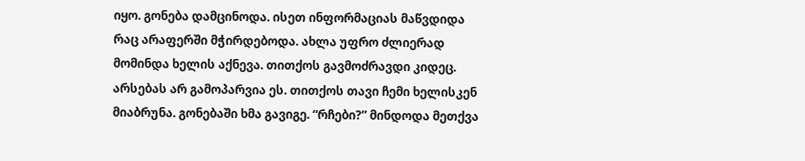იყო. გონება დამცინოდა. ისეთ ინფორმაციას მაწვდიდა რაც არაფერში მჭირდებოდა. ახლა უფრო ძლიერად მომინდა ხელის აქნევა. თითქოს გავმოძრავდი კიდეც. არსებას არ გამოპარვია ეს. თითქოს თავი ჩემი ხელისკენ მიაბრუნა. გონებაში ხმა გავიგე. “რჩები?” მინდოდა მეთქვა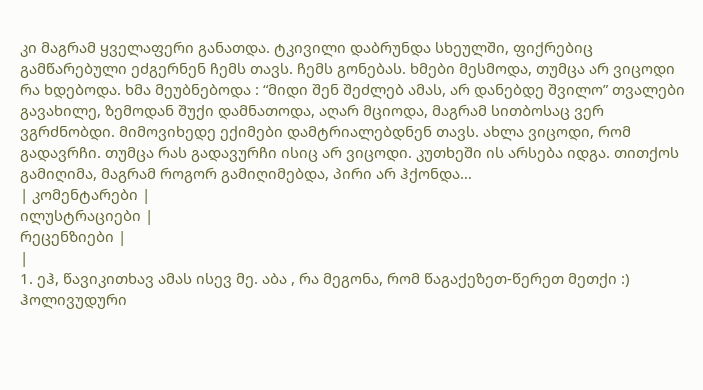კი მაგრამ ყველაფერი განათდა. ტკივილი დაბრუნდა სხეულში, ფიქრებიც გამწარებული ეძგერნენ ჩემს თავს. ჩემს გონებას. ხმები მესმოდა, თუმცა არ ვიცოდი რა ხდებოდა. ხმა მეუბნებოდა : “მიდი შენ შეძლებ ამას, არ დანებდე შვილო” თვალები გავახილე, ზემოდან შუქი დამნათოდა, აღარ მციოდა, მაგრამ სითბოსაც ვერ ვგრძნობდი. მიმოვიხედე ექიმები დამტრიალებდნენ თავს. ახლა ვიცოდი, რომ გადავრჩი. თუმცა რას გადავურჩი ისიც არ ვიცოდი. კუთხეში ის არსება იდგა. თითქოს გამიღიმა, მაგრამ როგორ გამიღიმებდა, პირი არ ჰქონდა…
| კომენტარები |
ილუსტრაციები |
რეცენზიები |
|
1. ეჰ, წავიკითხავ ამას ისევ მე. აბა , რა მეგონა, რომ წაგაქეზეთ-წერეთ მეთქი :)
ჰოლივუდური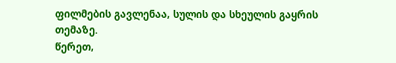ფილმების გავლენაა, სულის და სხეულის გაყრის თემაზე.
წერეთ,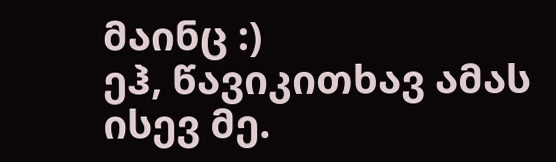მაინც :)
ეჰ, წავიკითხავ ამას ისევ მე.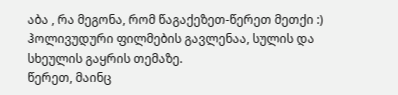აბა , რა მეგონა, რომ წაგაქეზეთ-წერეთ მეთქი :)
ჰოლივუდური ფილმების გავლენაა, სულის და სხეულის გაყრის თემაზე.
წერეთ, მაინც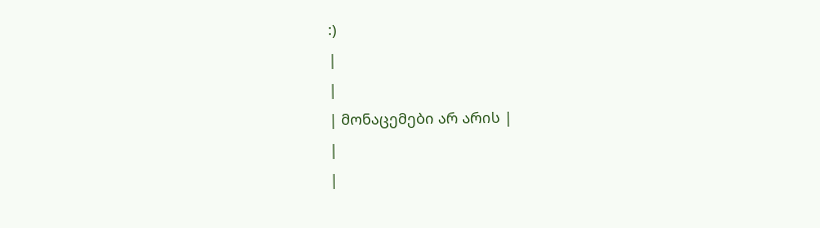:)
|
|
| მონაცემები არ არის |
|
|